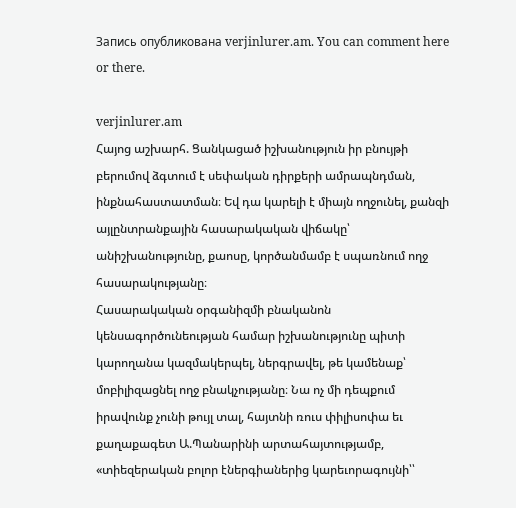Запись опубликована verjinlurer.am. You can comment here or there.

verjinlurer.am
Հայոց աշխարհ. Ցանկացած իշխանություն իր բնույթի բերումով ձգտում է սեփական դիրքերի ամրապնդման, ինքնահաստատման։ Եվ դա կարելի է միայն ողջունել, քանզի այլընտրանքային հասարակական վիճակը՝ անիշխանությունը, քաոսը, կործանմամբ է սպառնում ողջ հասարակությանը։
Հասարակական օրգանիզմի բնականոն կենսագործունեության համար իշխանությունը պիտի կարողանա կազմակերպել, ներգրավել, թե կամենաք՝ մոբիլիզացնել ողջ բնակչությանը։ Նա ոչ մի դեպքում իրավունք չունի թույլ տալ, հայտնի ռուս փիլիսոփա եւ քաղաքագետ Ա.Պանարինի արտահայտությամբ, «տիեզերական բոլոր էներգիաներից կարեւորագույնի՝՝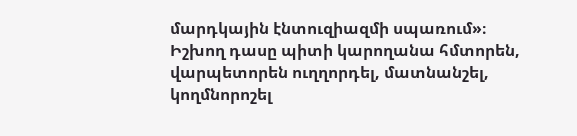մարդկային էնտուզիազմի սպառում»։
Իշխող դասը պիտի կարողանա հմտորեն, վարպետորեն ուղղորդել, մատնանշել, կողմնորոշել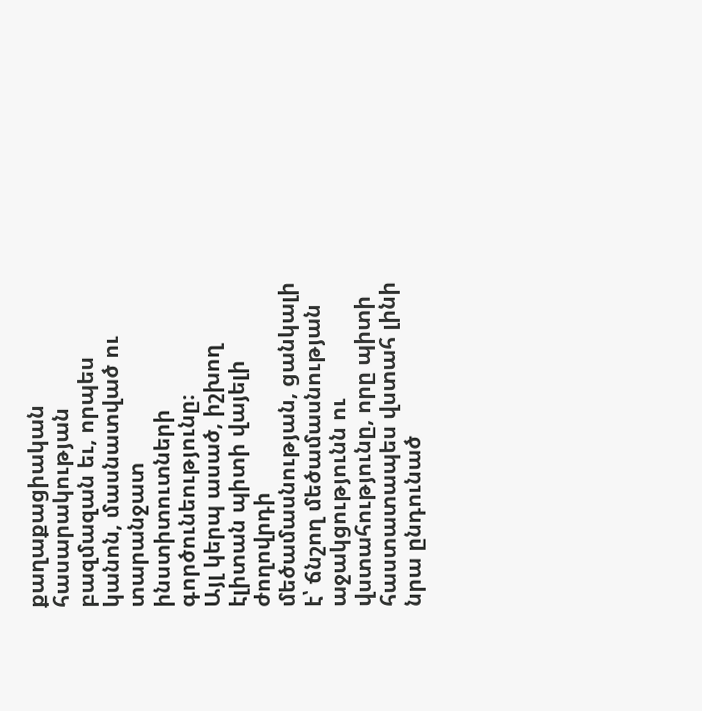քաղաքացիական հասարակության բազմազան եւ, որպես կանոն, մասնատված ու տարանջատ ինստիտուտների գործունեությունը։
Այլ կերպ ասած, իշխող էլիտան պիտի վայելի ժողովրդի մեծամասնության, ցանկալի է՝ ճնշող մեծամասնության աջակցությունն ու վստահությունը, որը պիտի հաստատապես վստահ լինի նրա ընդունած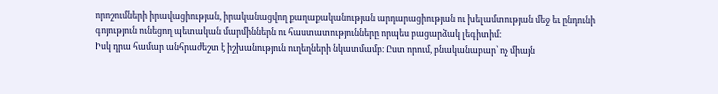որոշումների իրավացիության, իրականացվող քաղաքականության արդարացիության ու խելամտության մեջ եւ ընդունի գոյություն ունեցող պետական մարմիններն ու հաստատությունները որպես բացարձակ լեգիտիմ։
Իսկ դրա համար անհրաժեշտ է իշխանություն ուղեղների նկատմամբ։ Ըստ որում, բնականաբար՝ ոչ միայն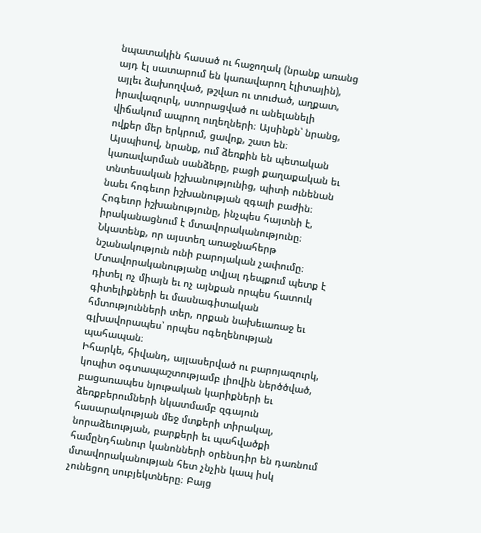նպատակին հասած ու հաջողակ (նրանք առանց այդ էլ սատարում են կառավարող էլիտային), այլեւ ձախողված, թշվառ ու տուժած, աղքատ, իրավազուրկ, ստորացված ու անելանելի վիճակում ապրող ուղեղների։ Այսինքն՝ նրանց, ովքեր մեր երկրում, ցավոք, շատ են։
Այսպիսով, նրանք, ում ձեռքին են պետական կառավարման սանձերը, բացի քաղաքական եւ տնտեսական իշխանությունից, պիտի ունենան նաեւ հոգեւոր իշխանության զգալի բաժին։
Հոգեւոր իշխանությունը, ինչպես հայտնի է, իրականացնում է մտավորականությունը։ Նկատենք, որ այստեղ առաջնահերթ նշանակություն ունի բարոյական չափումը։ Մտավորականությանը տվյալ դեպքում պետք է դիտել ոչ միայն եւ ոչ այնքան որպես հատուկ գիտելիքների եւ մասնագիտական հմտությունների տեր, որքան նախեւառաջ եւ գլխավորապես՝ որպես ոգեղենության պահապան։
Իհարկե, հիվանդ, այլասերված ու բարոյազուրկ, կոպիտ օգտապաշտությամբ լիովին ներծծված, բացառապես նյութական կարիքների եւ ձեռքբերումների նկատմամբ զգայուն հասարակության մեջ մտքերի տիրակալ, նորաձեւության, բարքերի եւ պահվածքի համընդհանուր կանոնների օրենսդիր են դառնում մտավորականության հետ չնչին կապ իսկ չունեցող սուբյեկտները։ Բայց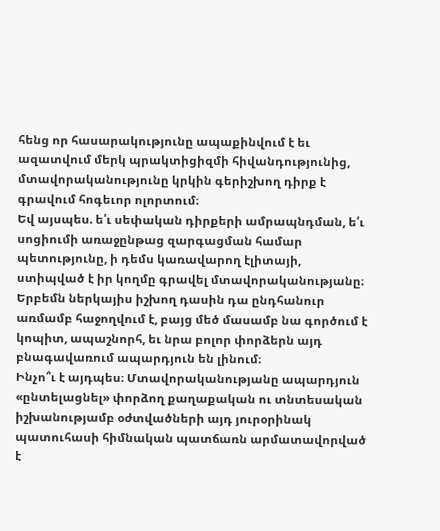հենց որ հասարակությունը ապաքինվում է եւ ազատվում մերկ պրակտիցիզմի հիվանդությունից, մտավորականությունը կրկին գերիշխող դիրք է գրավում հոգեւոր ոլորտում։
Եվ այսպես. ե՛ւ սեփական դիրքերի ամրապնդման, ե՛ւ սոցիումի առաջընթաց զարգացման համար պետությունը, ի դեմս կառավարող էլիտայի, ստիպված է իր կողմը գրավել մտավորականությանը։
Երբեմն ներկայիս իշխող դասին դա ընդհանուր առմամբ հաջողվում է, բայց մեծ մասամբ նա գործում է կոպիտ, ապաշնորհ, եւ նրա բոլոր փորձերն այդ բնագավառում ապարդյուն են լինում։
Ինչո՞ւ է այդպես։ Մտավորականությանը ապարդյուն «ընտելացնել» փորձող քաղաքական ու տնտեսական իշխանությամբ օժտվածների այդ յուրօրինակ պատուհասի հիմնական պատճառն արմատավորված է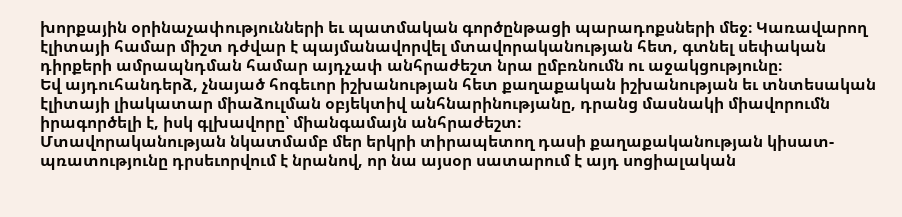խորքային օրինաչափությունների եւ պատմական գործընթացի պարադոքսների մեջ։ Կառավարող էլիտայի համար միշտ դժվար է պայմանավորվել մտավորականության հետ, գտնել սեփական դիրքերի ամրապնդման համար այդչափ անհրաժեշտ նրա ըմբռնումն ու աջակցությունը։
Եվ այդուհանդերձ, չնայած հոգեւոր իշխանության հետ քաղաքական իշխանության եւ տնտեսական էլիտայի լիակատար միաձուլման օբյեկտիվ անհնարինությանը, դրանց մասնակի միավորումն իրագործելի է, իսկ գլխավորը՝ միանգամայն անհրաժեշտ։
Մտավորականության նկատմամբ մեր երկրի տիրապետող դասի քաղաքականության կիսատ-պռատությունը դրսեւորվում է նրանով, որ նա այսօր սատարում է այդ սոցիալական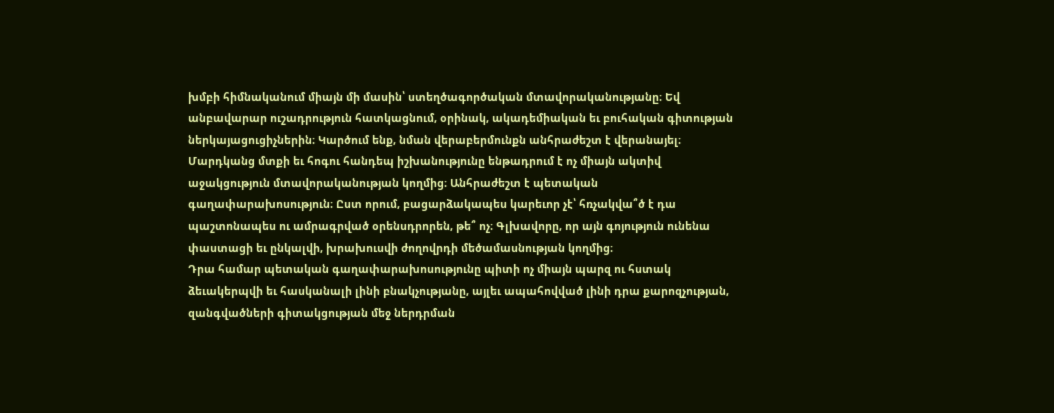խմբի հիմնականում միայն մի մասին՝ ստեղծագործական մտավորականությանը։ Եվ անբավարար ուշադրություն հատկացնում, օրինակ, ակադեմիական եւ բուհական գիտության ներկայացուցիչներին։ Կարծում ենք, նման վերաբերմունքն անհրաժեշտ է վերանայել։
Մարդկանց մտքի եւ հոգու հանդեպ իշխանությունը ենթադրում է ոչ միայն ակտիվ աջակցություն մտավորականության կողմից։ Անհրաժեշտ է պետական գաղափարախոսություն։ Ըստ որում, բացարձակապես կարեւոր չէ՝ հռչակվա՞ծ է դա պաշտոնապես ու ամրագրված օրենսդրորեն, թե՞ ոչ։ Գլխավորը, որ այն գոյություն ունենա փաստացի եւ ընկալվի, խրախուսվի ժողովրդի մեծամասնության կողմից։
Դրա համար պետական գաղափարախոսությունը պիտի ոչ միայն պարզ ու հստակ ձեւակերպվի եւ հասկանալի լինի բնակչությանը, այլեւ ապահովված լինի դրա քարոզչության, զանգվածների գիտակցության մեջ ներդրման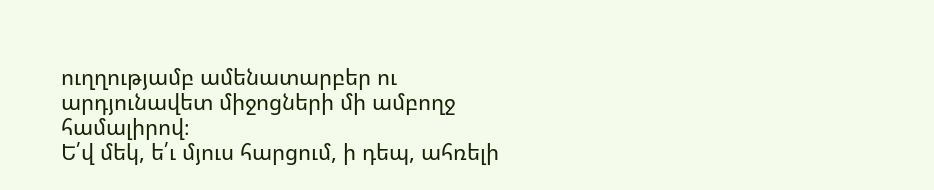ուղղությամբ ամենատարբեր ու արդյունավետ միջոցների մի ամբողջ համալիրով։
Ե՛վ մեկ, ե՛ւ մյուս հարցում, ի դեպ, ահռելի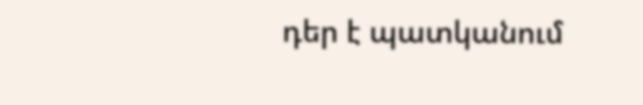դեր է պատկանում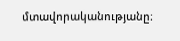մտավորականությանը։